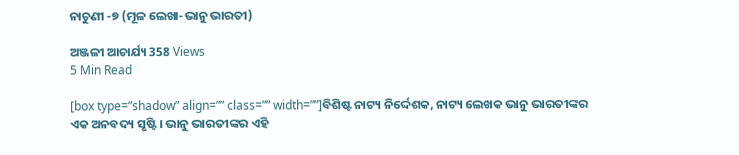ନାଚୁଣୀ -୭ (ମୂଳ ଲେଖା-ଭାନୁ ଭାରତୀ)

ଅଞ୍ଜଳୀ ଆଚାର୍ଯ୍ୟ 358 Views
5 Min Read

[box type=”shadow” align=”” class=”” width=””]ବିଶିଷ୍ଟ ନାଟ୍ୟ ନିର୍ଦ୍ଦେଶକ, ନାଟ୍ୟ ଲେଖକ ଭାନୁ ଭାରତୀଙ୍କର ଏକ ଅନବଦ୍ୟ ସୃଷ୍ଟି । ଭାନୁ ଭାରତୀଙ୍କର ଏହି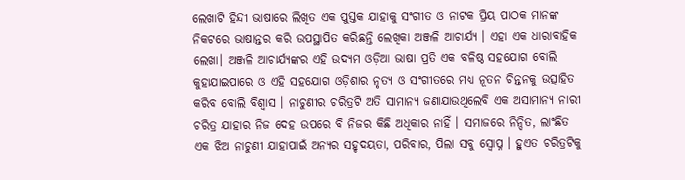ଲେଖାଟି ହିନ୍ଦୀ ଭାଷାରେ ଲିଖିତ ଏକ ପୁସ୍ତକ ଯାହାକୁ ସଂଗୀତ ଓ ନାଟକ ପ୍ରିୟ ପାଠକ ମାନଙ୍କ ନିକଟରେ ଭାଷାନ୍ତର କରି ଉପସ୍ଥାପିତ କରିଛନ୍ତି ଲେଖିକା ଅଞ୍ଜଳି ଆଚାର୍ଯ୍ୟ । ଏହା ଏକ ଧାରାବାହିକ ଲେଖା। ଅଞ୍ଜଳି ଆଚାର୍ଯ୍ୟଙ୍କର ଏହି ଉଦ୍ୟମ ଓଡ଼ିଆ ଭାଷା ପ୍ରତି ଏକ ବଳିଷ୍ଠ ସହଯୋଗ ବୋଲି କୁହାଯାଇପାରେ ଓ ଏହି ସହଯୋଗ ଓଡ଼ିଶାର ନୃତ୍ୟ ଓ ସଂଗୀତରେ ମଧ୍ୟ ନୂତନ ଚିନ୍ତନକୁ ଉତ୍ସାହିତ କରିବ ବୋଲି ବିଶ୍ୱାସ । ନାଚୁଣୀର ଚରିତ୍ରଟି ଅତି ସାମାନ୍ୟ ଜଣାଯାଉଥିଲେବି ଏକ ଅସାମାନ୍ୟ ନାରୀ ଚରିତ୍ର ଯାହାର ନିଜ ଦେହ ଉପରେ ବି ନିଜର କିଛି ଅଧିକାର ନାହିଁ । ସମାଜରେ ନିନ୍ଦିତ, ଲାଂଛିତ ଏକ ଝିଅ ନାଚୁଣୀ ଯାହାପାଇଁ ଅନ୍ୟର ସହୃଦୟତା, ପରିବାର, ପିଲା ସବୁ ସ୍ଵୋପ୍ନ । ହୁଏତ ଚରିତ୍ରଟିକୁ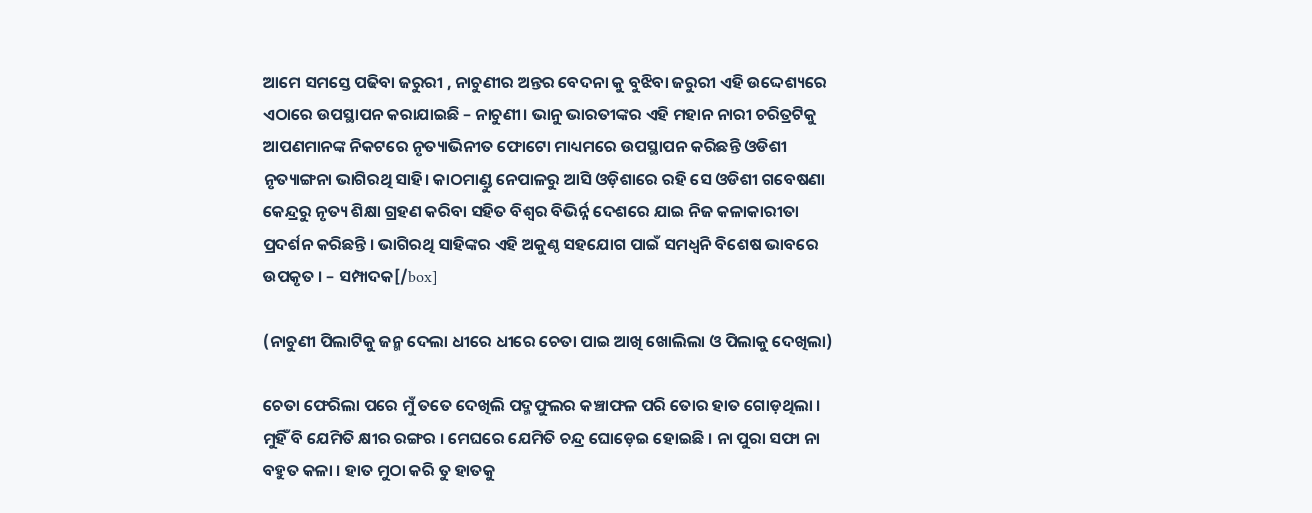ଆମେ ସମସ୍ତେ ପଢିବା ଜରୁରୀ , ନାଚୁଣୀର ଅନ୍ତର ବେଦନା କୁ ବୁଝିବା ଜରୁରୀ ଏହି ଉଦ୍ଦେଶ୍ୟରେ ଏଠାରେ ଉପସ୍ଥାପନ କରାଯାଇଛି – ନାଚୁଣୀ। ଭାନୁ ଭାରତୀଙ୍କର ଏହି ମହାନ ନାରୀ ଚରିତ୍ରଟିକୁ ଆପଣମାନଙ୍କ ନିକଟରେ ନୃତ୍ୟାଭିନୀତ ଫୋଟୋ ମାଧ୍ୟମରେ ଉପସ୍ଥାପନ କରିଛନ୍ତି ଓଡିଶୀ ନୃତ୍ୟାଙ୍ଗନା ଭାଗିରଥି ସାହି। କାଠମାଣ୍ଡୁ ନେପାଳରୁ ଆସି ଓଡ଼ିଶାରେ ରହି ସେ ଓଡିଶୀ ଗବେଷଣା କେନ୍ଦ୍ରରୁ ନୃତ୍ୟ ଶିକ୍ଷା ଗ୍ରହଣ କରିବା ସହିତ ବିଶ୍ଵର ବିଭିର୍ନ୍ନ ଦେଶରେ ଯାଇ ନିଜ କଳାକାରୀତା ପ୍ରଦର୍ଶନ କରିଛନ୍ତି । ଭାଗିରଥି ସାହିଙ୍କର ଏହି ଅକୁଣ୍ଠ ସହଯୋଗ ପାଇଁ ସମଧ୍ୱନି ବିଶେଷ ଭାବରେ ଉପକୃତ । – ସମ୍ପାଦକ[/box]

(ନାଚୁଣୀ ପିଲାଟିକୁ ଜନ୍ମ ଦେଲା ଧୀରେ ଧୀରେ ଚେତା ପାଇ ଆଖି ଖୋଲିଲା ଓ ପିଲାକୁ ଦେଖିଲା)

ଚେତା ଫେରିଲା ପରେ ମୁଁ ତତେ ଦେଖିଲି ପଦ୍ମଫୁଲର କଞ୍ଚାଫଳ ପରି ତୋର ହାତ ଗୋଡ଼ଥିଲା । ମୁହିଁ ବି ଯେମିତି କ୍ଷୀର ରଙ୍ଗର । ମେଘରେ ଯେମିତି ଚନ୍ଦ୍ର ଘୋଡ଼େଇ ହୋଇଛି । ନା ପୁରା ସଫା ନା ବହୁତ କଳା । ହାତ ମୁଠା କରି ତୁ ହାତକୁ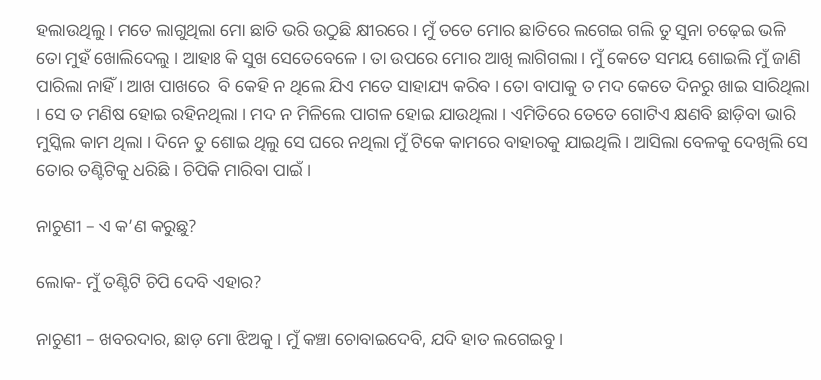ହଲାଉଥିଲୁ । ମତେ ଲାଗୁଥିଲା ମୋ ଛାତି ଭରି ଉଠୁଛି କ୍ଷୀରରେ । ମୁଁ ତତେ ମୋର ଛାତିରେ ଲଗେଇ ଗଲି ତୁ ସୁନା ଚଢ଼େଇ ଭଳି ତୋ ମୁହଁ ଖୋଲିଦେଲୁ । ଆହାଃ କି ସୁଖ ସେତେବେଳେ । ତା ଉପରେ ମୋର ଆଖି ଲାଗିଗଲା । ମୁଁ କେତେ ସମୟ ଶୋଇଲି ମୁଁ ଜାଣି ପାରିଲା ନାହିଁ । ଆଖ ପାଖରେ  ବି କେହି ନ ଥିଲେ ଯିଏ ମତେ ସାହାଯ୍ୟ କରିବ । ତୋ ବାପାକୁ ତ ମଦ କେତେ ଦିନରୁ ଖାଇ ସାରିଥିଲା । ସେ ତ ମଣିଷ ହୋଇ ରହିନଥିଲା । ମଦ ନ ମିଳିଲେ ପାଗଳ ହୋଇ ଯାଉଥିଲା । ଏମିତିରେ ତେତେ ଗୋଟିଏ କ୍ଷଣବି ଛାଡ଼ିବା ଭାରି ମୁସ୍କିଲ କାମ ଥିଲା । ଦିନେ ତୁ ଶୋଇ ଥିଲୁ ସେ ଘରେ ନଥିଲା ମୁଁ ଟିକେ କାମରେ ବାହାରକୁ ଯାଇଥିଲି । ଆସିଲା ବେଳକୁ ଦେଖିଲି ସେ ତୋର ତଣ୍ଟିଟିକୁ ଧରିଛି । ଚିପିକି ମାରିବା ପାଇଁ ।

ନାଚୁଣୀ – ଏ କ’ଣ କରୁଛୁ?

ଲୋକ- ମୁଁ ତଣ୍ଟିଟି ଚିପି ଦେବି ଏହାର?

ନାଚୁଣୀ – ଖବରଦାର, ଛାଡ଼ ମୋ ଝିଅକୁ । ମୁଁ କଞ୍ଚା ଚୋବାଇଦେବି, ଯଦି ହାତ ଲଗେଇବୁ ।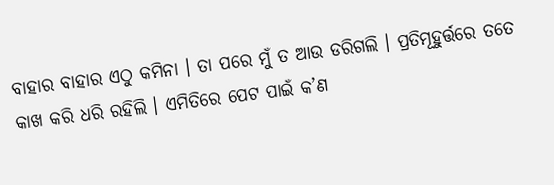ବାହାର ବାହାର ଏଠୁ କମିନା । ତା ପରେ ମୁଁ ତ ଆଉ ଡରିଗଲି । ପ୍ରତିମୂହୁର୍ତ୍ତରେ ତତେ କାଖ କରି ଧରି ରହିଲି । ଏମିତିରେ ପେଟ ପାଇଁ କ’ଣ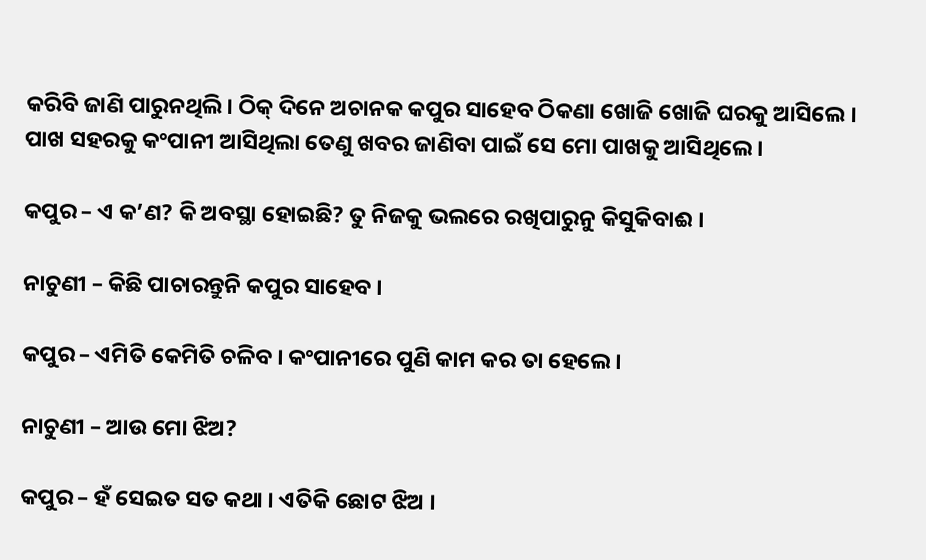କରିବି ଜାଣି ପାରୁନଥିଲି। ଠିକ୍ ଦିନେ ଅଚାନକ କପୁର ସାହେବ ଠିକଣା ଖୋଜି ଖୋଜି ଘରକୁ ଆସିଲେ । ପାଖ ସହରକୁ କଂପାନୀ ଆସିଥିଲା ତେଣୁ ଖବର ଜାଣିବା ପାଇଁ ସେ ମୋ ପାଖକୁ ଆସିଥିଲେ ।

କପୁର – ଏ କ’ଣ? କି ଅବସ୍ଥା ହୋଇଛି? ତୁ ନିଜକୁ ଭଲରେ ରଖିପାରୁନୁ କିସୁକିବାଈ ।

ନାଚୁଣୀ – କିଛି ପାଚାରନ୍ତୁନି କପୁର ସାହେବ ।

କପୁର – ଏମିତି କେମିତି ଚଳିବ । କଂପାନୀରେ ପୁଣି କାମ କର ତା ହେଲେ ।

ନାଚୁଣୀ – ଆଉ ମୋ ଝିଅ?

କପୁର – ହଁ ସେଇତ ସତ କଥା । ଏତିକି ଛୋଟ ଝିଅ ।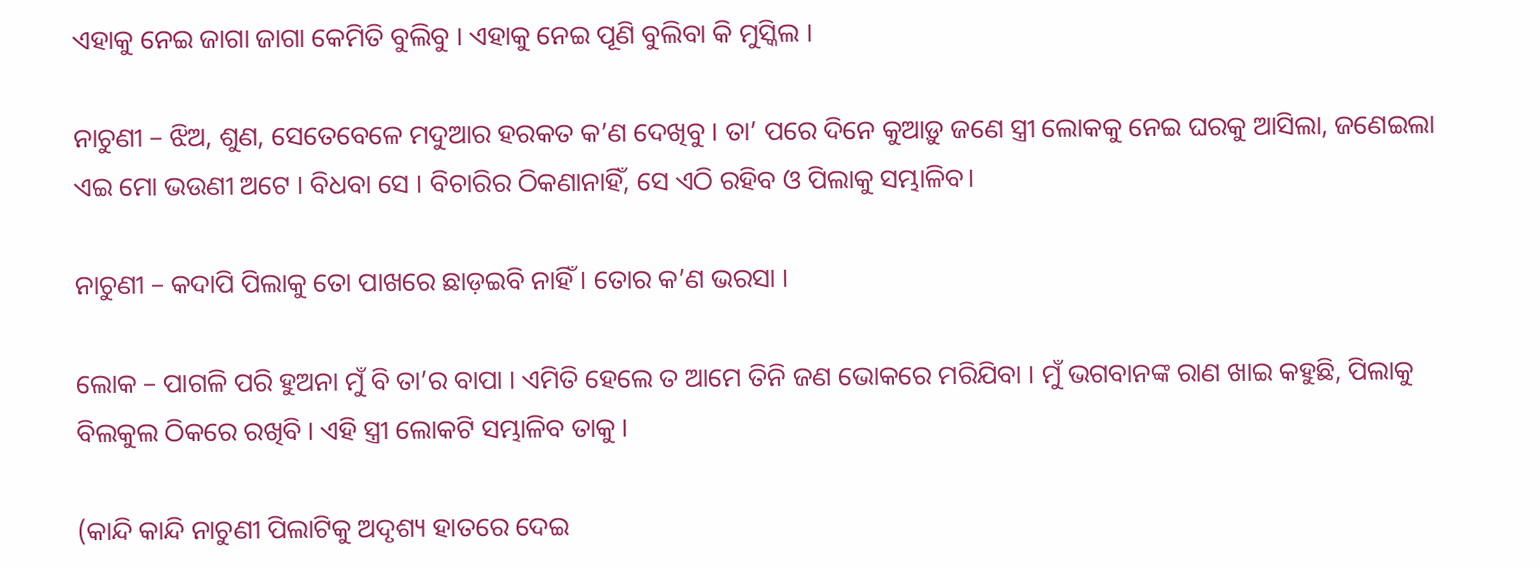ଏହାକୁ ନେଇ ଜାଗା ଜାଗା କେମିତି ବୁଲିବୁ । ଏହାକୁ ନେଇ ପୂଣି ବୁଲିବା କି ମୁସ୍କିଲ ।

ନାଚୁଣୀ – ଝିଅ, ଶୁଣ, ସେତେବେଳେ ମଦୁଆର ହରକତ କ’ଣ ଦେଖିବୁ । ତା’ ପରେ ଦିନେ କୁଆଡ଼ୁ ଜଣେ ସ୍ତ୍ରୀ ଲୋକକୁ ନେଇ ଘରକୁ ଆସିଲା, ଜଣେଇଲା ଏଇ ମୋ ଭଉଣୀ ଅଟେ । ବିଧବା ସେ । ବିଚାରିର ଠିକଣାନାହିଁ, ସେ ଏଠି ରହିବ ଓ ପିଲାକୁ ସମ୍ଭାଳିବ।

ନାଚୁଣୀ – କଦାପି ପିଲାକୁ ତୋ ପାଖରେ ଛାଡ଼ଇବି ନାହିଁ । ତୋର କ’ଣ ଭରସା ।

ଲୋକ – ପାଗଳି ପରି ହୁଅନା ମୁଁ ବି ତା’ର ବାପା । ଏମିତି ହେଲେ ତ ଆମେ ତିନି ଜଣ ଭୋକରେ ମରିଯିବା । ମୁଁ ଭଗବାନଙ୍କ ରାଣ ଖାଇ କହୁଛି, ପିଲାକୁ ବିଲକୁଲ ଠିକରେ ରଖିବି । ଏହି ସ୍ତ୍ରୀ ଲୋକଟି ସମ୍ଭାଳିବ ତାକୁ ।

(କାନ୍ଦି କାନ୍ଦି ନାଚୁଣୀ ପିଲାଟିକୁ ଅଦୃଶ୍ୟ ହାତରେ ଦେଇ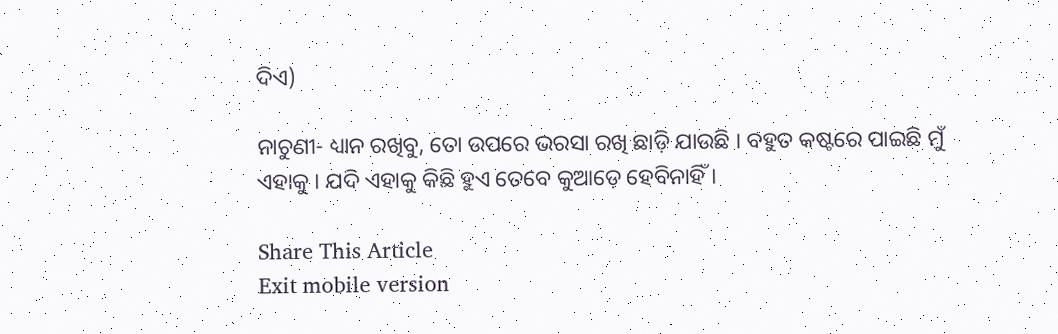ଦିଏ)

ନାଚୁଣୀ- ଧ୍ୟାନ ରଖିବୁ, ତୋ ଉପରେ ଭରସା ରଖି ଛାଡ଼ି ଯାଉଛି । ବହୁତ କଷ୍ଟରେ ପାଇଛି ମୁଁ ଏହାକୁ । ଯଦି ଏହାକୁ କିଛି ହୁଏ ତେବେ କୁଆଡ଼େ ହେବିନାହିଁ ।

Share This Article
Exit mobile version